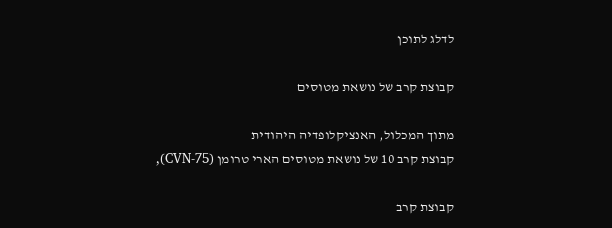לדלג לתוכן

קבוצת קרב של נושאת מטוסים

מתוך המכלול, האנציקלופדיה היהודית
קבוצת קרב 10 של נושאת מטוסים הארי טרומן (CVN-75),

קבוצת קרב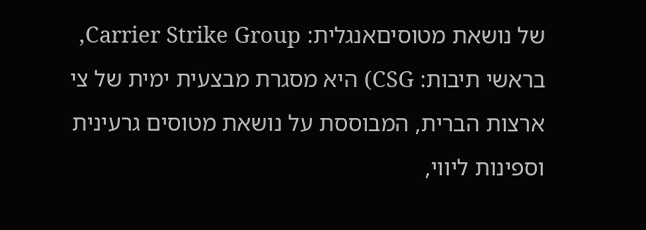של נושאת מטוסיםאנגלית: Carrier Strike Group, בראשי תיבות: CSG) היא מסגרת מבצעית ימית של צי ארצות הברית, המבוססת על נושאת מטוסים גרעינית וספינות ליווי,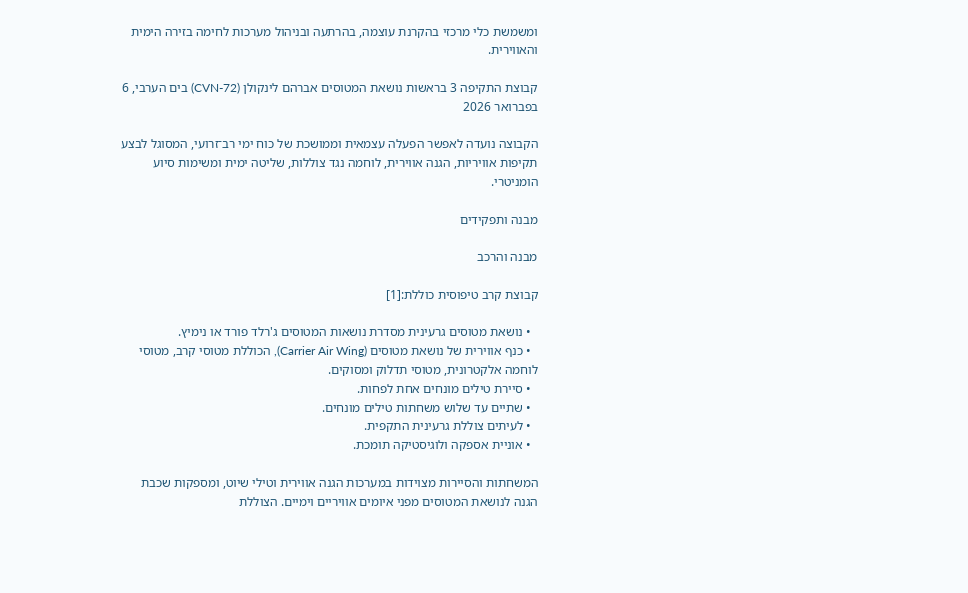ומשמשת כלי מרכזי בהקרנת עוצמה, בהרתעה ובניהול מערכות לחימה בזירה הימית והאווירית.

קבוצת התקיפה 3 בראשות נושאת המטוסים אברהם לינקולן (CVN-72) בים הערבי, 6 בפברואר 2026

הקבוצה נועדה לאפשר הפעלה עצמאית וממושכת של כוח ימי רב־זרועי, המסוגל לבצע תקיפות אוויריות, הגנה אווירית, לוחמה נגד צוללות, שליטה ימית ומשימות סיוע הומניטרי.

מבנה ותפקידים

מבנה והרכב

קבוצת קרב טיפוסית כוללת:[1]

  • נושאת מטוסים גרעינית מסדרת נושאות המטוסים ג'רלד פורד או נימיץ.
  • כנף אווירית של נושאת מטוסים (Carrier Air Wing), הכוללת מטוסי קרב, מטוסי לוחמה אלקטרונית, מטוסי תדלוק ומסוקים.
  • סיירת טילים מונחים אחת לפחות.
  • שתיים עד שלוש משחתות טילים מונחים.
  • לעיתים צוללת גרעינית התקפית.
  • אוניית אספקה ולוגיסטיקה תומכת.

המשחתות והסיירות מצוידות במערכות הגנה אווירית וטילי שיוט, ומספקות שכבת הגנה לנושאת המטוסים מפני איומים אוויריים וימיים. הצוללת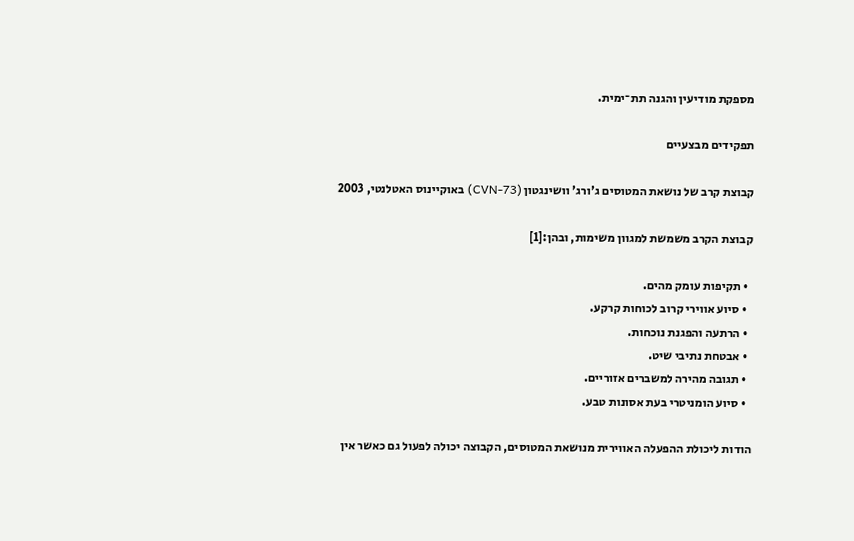מספקת מודיעין והגנה תת־ימית.

תפקידים מבצעיים

קבוצת קרב של נושאת המטוסים ג'ורג' וושינגטון (CVN-73) באוקיינוס האטלנטי, 2003

קבוצת הקרב משמשת למגוון משימות, ובהן:[1]

  • תקיפות עומק מהים.
  • סיוע אווירי קרוב לכוחות קרקע.
  • הרתעה והפגנת נוכחות.
  • אבטחת נתיבי שיט.
  • תגובה מהירה למשברים אזוריים.
  • סיוע הומניטרי בעת אסונות טבע.

הודות ליכולת ההפעלה האווירית מנושאת המטוסים, הקבוצה יכולה לפעול גם כאשר אין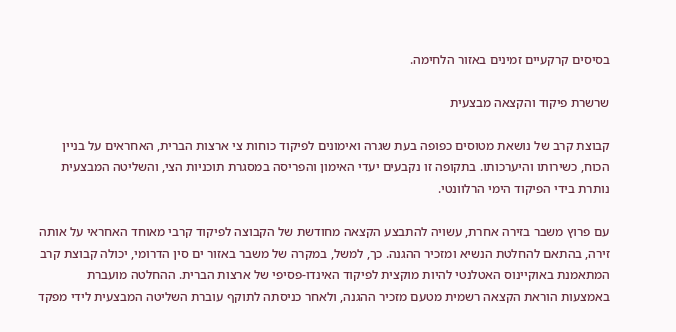בסיסים קרקעיים זמינים באזור הלחימה.

שרשרת פיקוד והקצאה מבצעית

קבוצת קרב של נושאת מטוסים כפופה בעת שגרה ואימונים לפיקוד כוחות צי ארצות הברית, האחראים על בניין הכוח, כשירותו והיערכותו. בתקופה זו נקבעים יעדי האימון והפריסה במסגרת תוכניות הצי, והשליטה המבצעית נותרת בידי הפיקוד הימי הרלוונטי.

עם פרוץ משבר בזירה אחרת, עשויה להתבצע הקצאה מחודשת של הקבוצה לפיקוד קרבי מאוחד האחראי על אותה זירה, בהתאם להחלטת הנשיא ומזכיר ההגנה. כך, למשל, במקרה של משבר באזור ים סין הדרומי, יכולה קבוצת קרב המתאמנת באוקיינוס האטלנטי להיות מוקצית לפיקוד האינדו-פסיפי של ארצות הברית. ההחלטה מועברת באמצעות הוראת הקצאה רשמית מטעם מזכיר ההגנה, ולאחר כניסתה לתוקף עוברת השליטה המבצעית לידי מפקד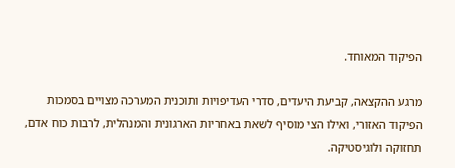הפיקוד המאוחד.

מרגע ההקצאה, קביעת היעדים, סדרי העדיפויות ותוכנית המערכה מצויים בסמכות הפיקוד האזורי, ואילו הצי מוסיף לשאת באחריות הארגונית והמנהלית, לרבות כוח אדם, תחזוקה ולוגיסטיקה.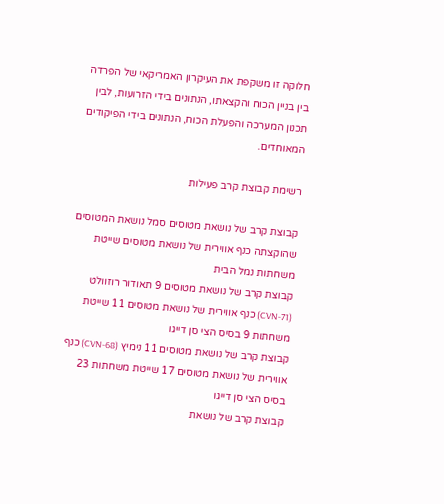חלוקה זו משקפת את העיקרון האמריקאי של הפרדה בין בניין הכוח והקצאתו, הנתונים בידי הזרועות, לבין תכנון המערכה והפעלת הכוח, הנתונים בידי הפיקודים המאוחדים.

רשימת קבוצת קרב פעילות

קבוצת קרב של נושאת מטוסים סמל נושאת המטוסים שהוקצתה כנף אווירית של נושאת מטוסים שייטת משחתות נמל הבית
קבוצת קרב של נושאת מטוסים 9 תאודור רוזוולט (CVN-71) כנף אווירית של נושאת מטוסים 11 שייטת משחתות 9 בסיס הצי סן דייגו
קבוצת קרב של נושאת מטוסים 11 נימיץ (CVN-68) כנף אווירית של נושאת מטוסים 17 שייטת משחתות 23 בסיס הצי סן דייגו
קבוצת קרב של נושאת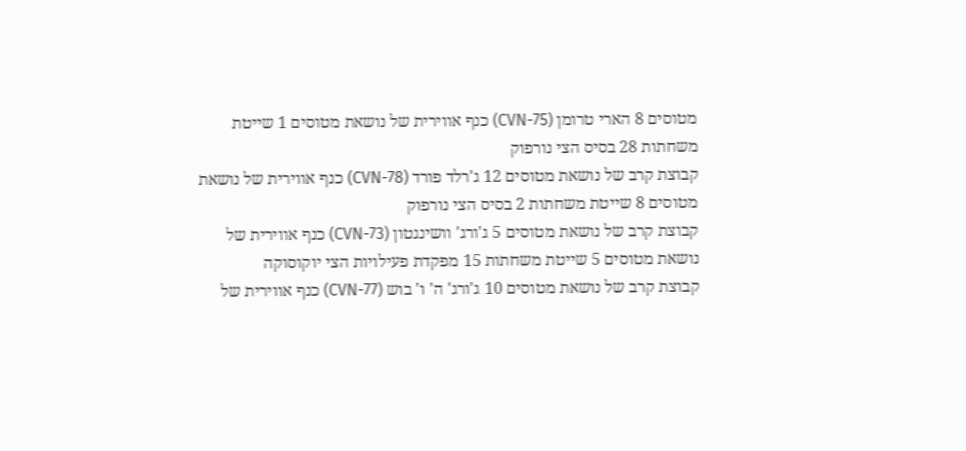מטוסים 8 הארי טרומן (CVN-75) כנף אווירית של נושאת מטוסים 1 שייטת משחתות 28 בסיס הצי נורפוק
קבוצת קרב של נושאת מטוסים 12 ג'רלד פורד (CVN-78) כנף אווירית של נושאת מטוסים 8 שייטת משחתות 2 בסיס הצי נורפוק
קבוצת קרב של נושאת מטוסים 5 ג'ורג' וושינגטון (CVN-73) כנף אווירית של נושאת מטוסים 5 שייטת משחתות 15 מפקדת פעילויות הצי יוקוסוקה
קבוצת קרב של נושאת מטוסים 10 ג'ורג' ה' ו' בוש (CVN-77) כנף אווירית של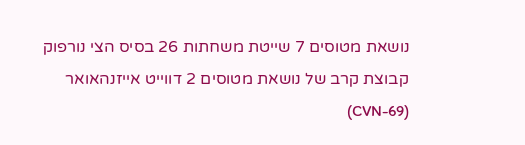נושאת מטוסים 7 שייטת משחתות 26 בסיס הצי נורפוק
קבוצת קרב של נושאת מטוסים 2 דווייט אייזנהאואר (CVN-69)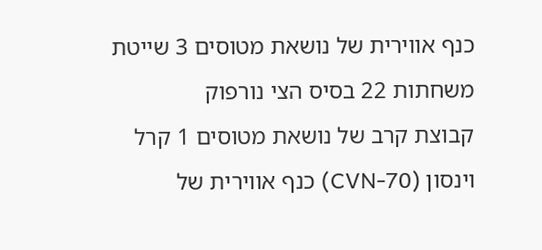כנף אווירית של נושאת מטוסים 3 שייטת משחתות 22 בסיס הצי נורפוק
קבוצת קרב של נושאת מטוסים 1 קרל וינסון (CVN-70) כנף אווירית של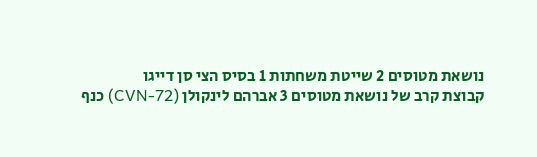נושאת מטוסים 2 שייטת משחתות 1 בסיס הצי סן דייגו
קבוצת קרב של נושאת מטוסים 3 אברהם לינקולן (CVN-72) כנף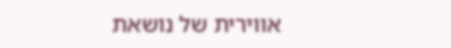אווירית של נושאת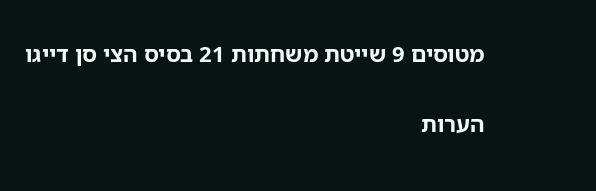מטוסים 9 שייטת משחתות 21 בסיס הצי סן דייגו

הערות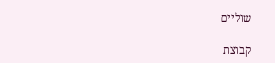שוליים

קבוצת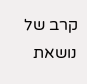קרב של נושאת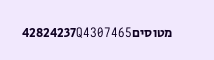מטוסים42824237Q4307465